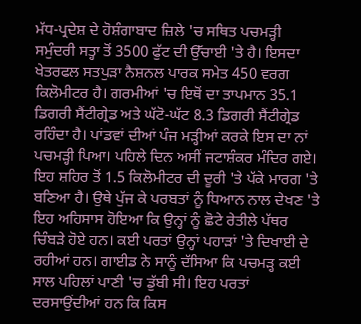ਮੱਧ-ਪ੍ਰਦੇਸ਼ ਦੇ ਹੋਸ਼ੰਗਾਬਾਦ ਜ਼ਿਲੇ 'ਚ ਸਥਿਤ ਪਚਮੜ੍ਹੀ ਸਮੁੰਦਰੀ ਸਤ੍ਹਾ ਤੋਂ 3500 ਫੁੱਟ ਦੀ ਉੱਚਾਈ 'ਤੇ ਹੈ। ਇਸਦਾ ਖੇਤਰਫਲ ਸਤਪੁੜਾ ਨੈਸ਼ਨਲ ਪਾਰਕ ਸਮੇਤ 450 ਵਰਗ ਕਿਲੋਮੀਟਰ ਹੈ। ਗਰਮੀਆਂ 'ਚ ਇਥੋਂ ਦਾ ਤਾਪਮਾਨ 35.1 ਡਿਗਰੀ ਸੈਂਟੀਗ੍ਰੇਡ ਅਤੇ ਘੱਟੋ-ਘੱਟ 8.3 ਡਿਗਰੀ ਸੈਂਟੀਗ੍ਰੇਡ ਰਹਿੰਦਾ ਹੈ। ਪਾਂਡਵਾਂ ਦੀਆਂ ਪੰਜ ਮੜ੍ਹੀਆਂ ਕਰਕੇ ਇਸ ਦਾ ਨਾਂ ਪਚਮੜ੍ਹੀ ਪਿਆ। ਪਹਿਲੇ ਦਿਨ ਅਸੀਂ ਜਟਾਸ਼ੰਕਰ ਮੰਦਿਰ ਗਏ। ਇਹ ਸ਼ਹਿਰ ਤੋਂ 1.5 ਕਿਲੋਮੀਟਰ ਦੀ ਦੂਰੀ 'ਤੇ ਪੱਕੇ ਮਾਰਗ 'ਤੇ ਬਣਿਆ ਹੈ। ਉਥੇ ਪੁੱਜ ਕੇ ਪਰਬਤਾਂ ਨੂੰ ਧਿਆਨ ਨਾਲ ਦੇਖਣ 'ਤੇ ਇਹ ਅਹਿਸਾਸ ਹੋਇਆ ਕਿ ਉਨ੍ਹਾਂ ਨੂੰ ਛੋਟੇ ਰੇਤੀਲੇ ਪੱਥਰ ਚਿੰਬੜੇ ਹੋਏ ਹਨ। ਕਈ ਪਰਤਾਂ ਉਨ੍ਹਾਂ ਪਹਾੜਾਂ 'ਤੇ ਦਿਖਾਈ ਦੇ ਰਹੀਆਂ ਹਨ। ਗਾਈਡ ਨੇ ਸਾਨੂੰ ਦੱਸਿਆ ਕਿ ਪਚਮੜ੍ਹ ਕਈ ਸਾਲ ਪਹਿਲਾਂ ਪਾਣੀ 'ਚ ਡੁੱਬੀ ਸੀ। ਇਹ ਪਰਤਾਂ ਦਰਸਾਉਂਦੀਆਂ ਹਨ ਕਿ ਕਿਸ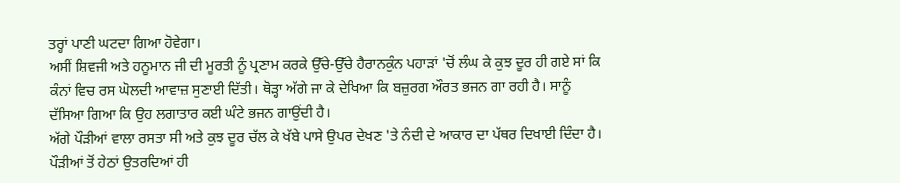ਤਰ੍ਹਾਂ ਪਾਣੀ ਘਟਦਾ ਗਿਆ ਹੋਵੇਗਾ।
ਅਸੀਂ ਸ਼ਿਵਜੀ ਅਤੇ ਹਨੂਮਾਨ ਜੀ ਦੀ ਮੂਰਤੀ ਨੂੰ ਪ੍ਰਣਾਮ ਕਰਕੇ ਉੱਚੇ-ਉੱਚੇ ਹੈਰਾਨਕੁੰਨ ਪਹਾੜਾਂ 'ਚੋਂ ਲੰਘ ਕੇ ਕੁਝ ਦੂਰ ਹੀ ਗਏ ਸਾਂ ਕਿ ਕੰਨਾਂ ਵਿਚ ਰਸ ਘੋਲਦੀ ਆਵਾਜ਼ ਸੁਣਾਈ ਦਿੱਤੀ। ਥੋੜ੍ਹਾ ਅੱਗੇ ਜਾ ਕੇ ਦੇਖਿਆ ਕਿ ਬਜ਼ੁਰਗ ਔਰਤ ਭਜਨ ਗਾ ਰਹੀ ਹੈ। ਸਾਨੂੰ ਦੱਸਿਆ ਗਿਆ ਕਿ ਉਹ ਲਗਾਤਾਰ ਕਈ ਘੰਟੇ ਭਜਨ ਗਾਉਂਦੀ ਹੈ।
ਅੱਗੇ ਪੌੜੀਆਂ ਵਾਲਾ ਰਸਤਾ ਸੀ ਅਤੇ ਕੁਝ ਦੂਰ ਚੱਲ ਕੇ ਖੱਬੇ ਪਾਸੇ ਉਪਰ ਦੇਖਣ 'ਤੇ ਨੰਦੀ ਦੇ ਆਕਾਰ ਦਾ ਪੱਥਰ ਦਿਖਾਈ ਦਿੰਦਾ ਹੈ। ਪੌੜੀਆਂ ਤੋਂ ਹੇਠਾਂ ਉਤਰਦਿਆਂ ਹੀ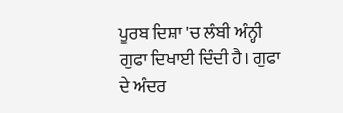ਪੂਰਬ ਦਿਸ਼ਾ 'ਚ ਲੰਬੀ ਅੰਨ੍ਹੀ ਗੁਫਾ ਦਿਖਾਈ ਦਿੰਦੀ ਹੈ। ਗੁਫਾ ਦੇ ਅੰਦਰ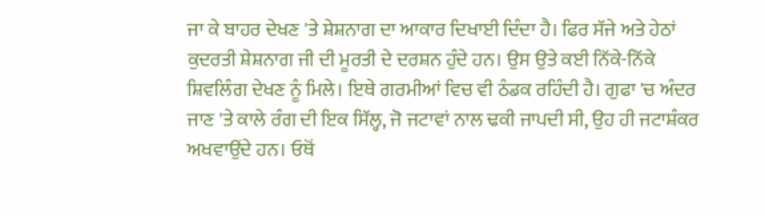ਜਾ ਕੇ ਬਾਹਰ ਦੇਖਣ 'ਤੇ ਸ਼ੇਸ਼ਨਾਗ ਦਾ ਆਕਾਰ ਦਿਖਾਈ ਦਿੰਦਾ ਹੈ। ਫਿਰ ਸੱਜੇ ਅਤੇ ਹੇਠਾਂ ਕੁਦਰਤੀ ਸ਼ੇਸ਼ਨਾਗ ਜੀ ਦੀ ਮੂਰਤੀ ਦੇ ਦਰਸ਼ਨ ਹੁੰਦੇ ਹਨ। ਉਸ ਉਤੇ ਕਈ ਨਿੱਕੇ-ਨਿੱਕੇ ਸ਼ਿਵਲਿੰਗ ਦੇਖਣ ਨੂੰ ਮਿਲੇ। ਇਥੇ ਗਰਮੀਆਂ ਵਿਚ ਵੀ ਠੰਡਕ ਰਹਿੰਦੀ ਹੈ। ਗੁਫਾ 'ਚ ਅੰਦਰ ਜਾਣ 'ਤੇ ਕਾਲੇ ਰੰਗ ਦੀ ਇਕ ਸਿੱਲ੍ਹ, ਜੋ ਜਟਾਵਾਂ ਨਾਲ ਢਕੀ ਜਾਪਦੀ ਸੀ, ਉਹ ਹੀ ਜਟਾਸ਼ੰਕਰ ਅਖਵਾਉਂਦੇ ਹਨ। ਓਥੋਂ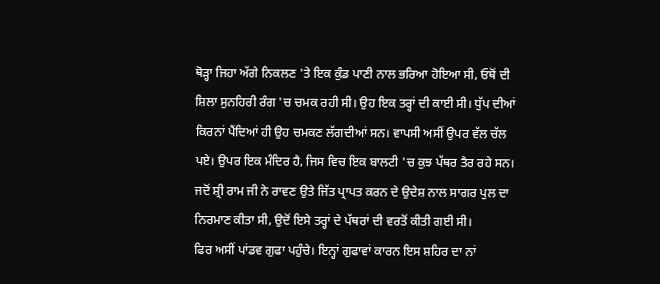ਥੋੜ੍ਹਾ ਜਿਹਾ ਅੱਗੇ ਨਿਕਲਣ 'ਤੇ ਇਕ ਕੁੰਡ ਪਾਣੀ ਨਾਲ ਭਰਿਆ ਹੋਇਆ ਸੀ, ਓਥੋਂ ਦੀ ਸ਼ਿਲਾ ਸੁਨਹਿਰੀ ਰੰਗ 'ਚ ਚਮਕ ਰਹੀ ਸੀ। ਉਹ ਇਕ ਤਰ੍ਹਾਂ ਦੀ ਕਾਈ ਸੀ। ਧੁੱਪ ਦੀਆਂ ਕਿਰਨਾਂ ਪੈਂਦਿਆਂ ਹੀ ਉਹ ਚਮਕਣ ਲੱਗਦੀਆਂ ਸਨ। ਵਾਪਸੀ ਅਸੀਂ ਉਪਰ ਵੱਲ ਚੱਲ ਪਏ। ਉਪਰ ਇਕ ਮੰਦਿਰ ਹੈ, ਜਿਸ ਵਿਚ ਇਕ ਬਾਲਟੀ 'ਚ ਕੁਝ ਪੱਥਰ ਤੈਰ ਰਹੇ ਸਨ। ਜਦੋਂ ਸ਼੍ਰੀ ਰਾਮ ਜੀ ਨੇ ਰਾਵਣ ਉਤੇ ਜਿੱਤ ਪ੍ਰਾਪਤ ਕਰਨ ਦੇ ਉਦੇਸ਼ ਨਾਲ ਸਾਗਰ ਪੁਲ ਦਾ ਨਿਰਮਾਣ ਕੀਤਾ ਸੀ, ਉਦੋਂ ਇਸੇ ਤਰ੍ਹਾਂ ਦੇ ਪੱਥਰਾਂ ਦੀ ਵਰਤੋਂ ਕੀਤੀ ਗਈ ਸੀ।
ਫਿਰ ਅਸੀਂ ਪਾਂਡਵ ਗੁਫਾ ਪਹੁੰਚੇ। ਇਨ੍ਹਾਂ ਗੁਫਾਵਾਂ ਕਾਰਨ ਇਸ ਸ਼ਹਿਰ ਦਾ ਨਾਂ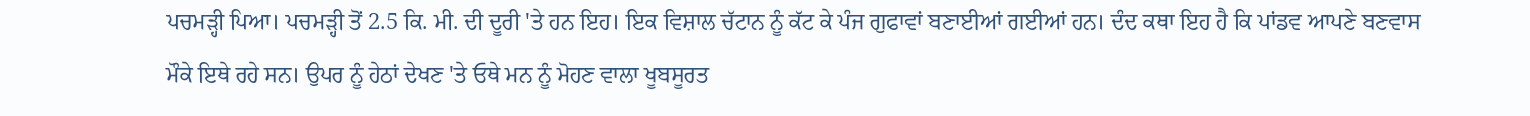ਪਚਮੜ੍ਹੀ ਪਿਆ। ਪਚਮੜ੍ਹੀ ਤੋਂ 2.5 ਕਿ. ਮੀ. ਦੀ ਦੂਰੀ 'ਤੇ ਹਨ ਇਹ। ਇਕ ਵਿਸ਼ਾਲ ਚੱਟਾਨ ਨੂੰ ਕੱਟ ਕੇ ਪੰਜ ਗੁਫਾਵਾਂ ਬਣਾਈਆਂ ਗਈਆਂ ਹਨ। ਦੰਦ ਕਥਾ ਇਹ ਹੈ ਕਿ ਪਾਂਡਵ ਆਪਣੇ ਬਣਵਾਸ ਮੌਕੇ ਇਥੇ ਰਹੇ ਸਨ। ਉਪਰ ਨੂੰ ਹੇਠਾਂ ਦੇਖਣ 'ਤੇ ਓਥੇ ਮਨ ਨੂੰ ਮੋਹਣ ਵਾਲਾ ਖੂਬਸੂਰਤ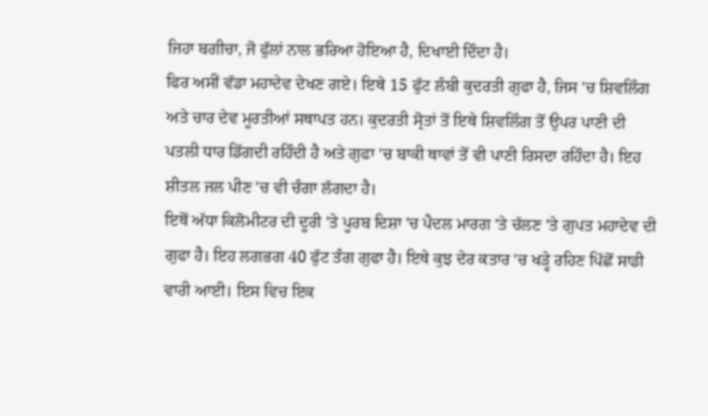ਜਿਹਾ ਬਗੀਚਾ, ਜੋ ਫੁੱਲਾਂ ਨਾਲ ਭਰਿਆ ਹੋਇਆ ਹੈ, ਦਿਖਾਈ ਦਿੰਦਾ ਹੈ।
ਫਿਰ ਅਸੀਂ ਵੱਡਾ ਮਹਾਦੇਵ ਦੇਖਣ ਗਏ। ਇਥੇ 15 ਫੁੱਟ ਲੰਬੀ ਕੁਦਰਤੀ ਗੁਫਾ ਹੈ, ਜਿਸ 'ਚ ਸ਼ਿਵਲਿੰਗ ਅਤੇ ਚਾਰ ਦੇਵ ਮੂਰਤੀਆਂ ਸਥਾਪਤ ਹਨ। ਕੁਦਰਤੀ ਸ੍ਰੋਤਾਂ ਤੋਂ ਇਥੇ ਸ਼ਿਵਲਿੰਗ ਤੋਂ ਉਪਰ ਪਾਣੀ ਦੀ ਪਤਲੀ ਧਾਰ ਡਿੱਗਦੀ ਰਹਿੰਦੀ ਹੈ ਅਤੇ ਗੁਫਾ 'ਚ ਬਾਕੀ ਥਾਵਾਂ ਤੋਂ ਵੀ ਪਾਣੀ ਰਿਸਦਾ ਰਹਿੰਦਾ ਹੈ। ਇਹ ਸ਼ੀਤਲ ਜਲ ਪੀਣ 'ਚ ਵੀ ਚੰਗਾ ਲੱਗਦਾ ਹੈ।
ਇਥੋਂ ਅੱਧਾ ਕਿਲੋਮੀਟਰ ਦੀ ਦੂਰੀ 'ਤੇ ਪੂਰਬ ਦਿਸ਼ਾ 'ਚ ਪੈਦਲ ਮਾਰਗ 'ਤੇ ਚੱਲਣ 'ਤੇ ਗੁਪਤ ਮਹਾਦੇਵ ਦੀ ਗੁਫਾ ਹੈ। ਇਹ ਲਗਭਗ 40 ਫੁੱਟ ਤੰਗ ਗੁਫਾ ਹੈ। ਇਥੇ ਕੁਝ ਦੇਰ ਕਤਾਰ 'ਚ ਖੜ੍ਹੇ ਰਹਿਣ ਪਿੱਛੋਂ ਸਾਡੀ ਵਾਰੀ ਆਈ। ਇਸ ਵਿਚ ਇਕ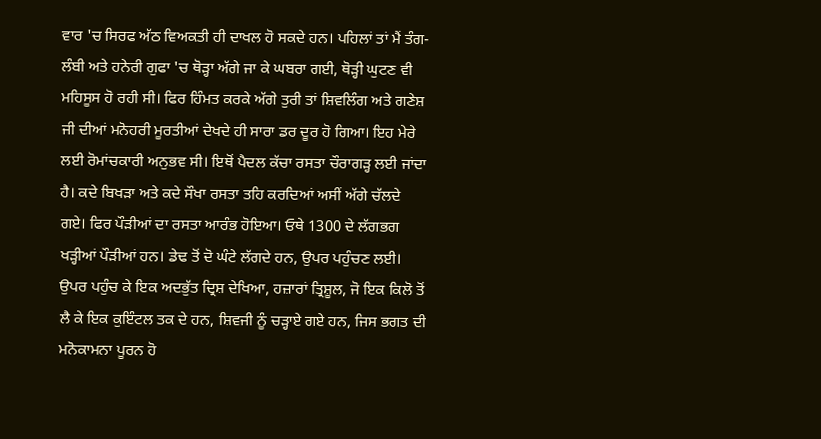ਵਾਰ 'ਚ ਸਿਰਫ ਅੱਠ ਵਿਅਕਤੀ ਹੀ ਦਾਖਲ ਹੋ ਸਕਦੇ ਹਨ। ਪਹਿਲਾਂ ਤਾਂ ਮੈਂ ਤੰਗ-ਲੰਬੀ ਅਤੇ ਹਨੇਰੀ ਗੁਫਾ 'ਚ ਥੋੜ੍ਹਾ ਅੱਗੇ ਜਾ ਕੇ ਘਬਰਾ ਗਈ, ਥੋੜ੍ਹੀ ਘੁਟਣ ਵੀ ਮਹਿਸੂਸ ਹੋ ਰਹੀ ਸੀ। ਫਿਰ ਹਿੰਮਤ ਕਰਕੇ ਅੱਗੇ ਤੁਰੀ ਤਾਂ ਸ਼ਿਵਲਿੰਗ ਅਤੇ ਗਣੇਸ਼ ਜੀ ਦੀਆਂ ਮਨੋਹਰੀ ਮੂਰਤੀਆਂ ਦੇਖਦੇ ਹੀ ਸਾਰਾ ਡਰ ਦੂਰ ਹੋ ਗਿਆ। ਇਹ ਮੇਰੇ ਲਈ ਰੋਮਾਂਚਕਾਰੀ ਅਨੁਭਵ ਸੀ। ਇਥੋਂ ਪੈਦਲ ਕੱਚਾ ਰਸਤਾ ਚੌਰਾਗੜ੍ਹ ਲਈ ਜਾਂਦਾ ਹੈ। ਕਦੇ ਬਿਖੜਾ ਅਤੇ ਕਦੇ ਸੌਖਾ ਰਸਤਾ ਤਹਿ ਕਰਦਿਆਂ ਅਸੀਂ ਅੱਗੇ ਚੱਲਦੇ ਗਏ। ਫਿਰ ਪੌੜੀਆਂ ਦਾ ਰਸਤਾ ਆਰੰਭ ਹੋਇਆ। ਓਥੇ 1300 ਦੇ ਲੱਗਭਗ ਖੜ੍ਹੀਆਂ ਪੌੜੀਆਂ ਹਨ। ਡੇਢ ਤੋਂ ਦੋ ਘੰਟੇ ਲੱਗਦੇ ਹਨ, ਉਪਰ ਪਹੁੰਚਣ ਲਈ। ਉਪਰ ਪਹੁੰਚ ਕੇ ਇਕ ਅਦਭੁੱਤ ਦ੍ਰਿਸ਼ ਦੇਖਿਆ, ਹਜ਼ਾਰਾਂ ਤ੍ਰਿਸ਼ੂਲ, ਜੋ ਇਕ ਕਿਲੋ ਤੋਂ ਲੈ ਕੇ ਇਕ ਕੁਇੰਟਲ ਤਕ ਦੇ ਹਨ, ਸ਼ਿਵਜੀ ਨੂੰ ਚੜ੍ਹਾਏ ਗਏ ਹਨ, ਜਿਸ ਭਗਤ ਦੀ ਮਨੋਕਾਮਨਾ ਪੂਰਨ ਹੋ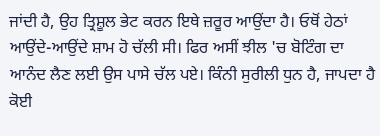ਜਾਂਦੀ ਹੈ, ਉਹ ਤ੍ਰਿਸ਼ੂਲ ਭੇਟ ਕਰਨ ਇਥੇ ਜ਼ਰੂਰ ਆਉਂਦਾ ਹੈ। ਓਥੋਂ ਹੇਠਾਂ ਆਉਂਦੇ-ਆਉਂਦੇ ਸ਼ਾਮ ਹੋ ਚੱਲੀ ਸੀ। ਫਿਰ ਅਸੀਂ ਝੀਲ 'ਚ ਬੋਟਿੰਗ ਦਾ ਆਨੰਦ ਲੈਣ ਲਈ ਉਸ ਪਾਸੇ ਚੱਲ ਪਏ। ਕਿੰਨੀ ਸੁਰੀਲੀ ਧੁਨ ਹੈ, ਜਾਪਦਾ ਹੈ ਕੋਈ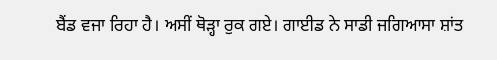ਬੈਂਡ ਵਜਾ ਰਿਹਾ ਹੈ। ਅਸੀਂ ਥੋੜ੍ਹਾ ਰੁਕ ਗਏ। ਗਾਈਡ ਨੇ ਸਾਡੀ ਜਗਿਆਸਾ ਸ਼ਾਂਤ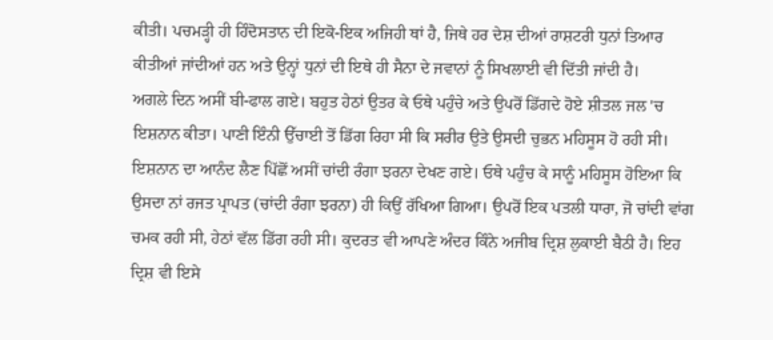ਕੀਤੀ। ਪਚਮੜ੍ਹੀ ਹੀ ਹਿੰਦੋਸਤਾਨ ਦੀ ਇਕੋ-ਇਕ ਅਜਿਹੀ ਥਾਂ ਹੈ, ਜਿਥੇ ਹਰ ਦੇਸ਼ ਦੀਆਂ ਰਾਸ਼ਟਰੀ ਧੁਨਾਂ ਤਿਆਰ ਕੀਤੀਆਂ ਜਾਂਦੀਆਂ ਹਨ ਅਤੇ ਉਨ੍ਹਾਂ ਧੁਨਾਂ ਦੀ ਇਥੇ ਹੀ ਸੈਨਾ ਦੇ ਜਵਾਨਾਂ ਨੂੰ ਸਿਖਲਾਈ ਵੀ ਦਿੱਤੀ ਜਾਂਦੀ ਹੈ।
ਅਗਲੇ ਦਿਨ ਅਸੀਂ ਬੀ-ਫਾਲ ਗਏ। ਬਹੁਤ ਹੇਠਾਂ ਉਤਰ ਕੇ ਓਥੇ ਪਹੁੰਚੇ ਅਤੇ ਉਪਰੋਂ ਡਿੱਗਦੇ ਹੋਏ ਸ਼ੀਤਲ ਜਲ 'ਚ ਇਸ਼ਨਾਨ ਕੀਤਾ। ਪਾਣੀ ਇੰਨੀ ਉੱਚਾਈ ਤੋਂ ਡਿੱਗ ਰਿਹਾ ਸੀ ਕਿ ਸਰੀਰ ਉਤੇ ਉਸਦੀ ਚੁਭਨ ਮਹਿਸੂਸ ਹੋ ਰਹੀ ਸੀ। ਇਸ਼ਨਾਨ ਦਾ ਆਨੰਦ ਲੈਣ ਪਿੱਛੋਂ ਅਸੀਂ ਚਾਂਦੀ ਰੰਗਾ ਝਰਨਾ ਦੇਖਣ ਗਏ। ਓਥੇ ਪਹੁੰਚ ਕੇ ਸਾਨੂੰ ਮਹਿਸੂਸ ਹੋਇਆ ਕਿ ਉਸਦਾ ਨਾਂ ਰਜਤ ਪ੍ਰਾਪਤ (ਚਾਂਦੀ ਰੰਗਾ ਝਰਨਾ) ਹੀ ਕਿਉਂ ਰੱਖਿਆ ਗਿਆ। ਉਪਰੋਂ ਇਕ ਪਤਲੀ ਧਾਰਾ, ਜੋ ਚਾਂਦੀ ਵਾਂਗ ਚਮਕ ਰਹੀ ਸੀ, ਹੇਠਾਂ ਵੱਲ ਡਿੱਗ ਰਹੀ ਸੀ। ਕੁਦਰਤ ਵੀ ਆਪਣੇ ਅੰਦਰ ਕਿੰਨੇ ਅਜੀਬ ਦ੍ਰਿਸ਼ ਲੁਕਾਈ ਬੈਠੀ ਹੈ। ਇਹ ਦ੍ਰਿਸ਼ ਵੀ ਇਸੇ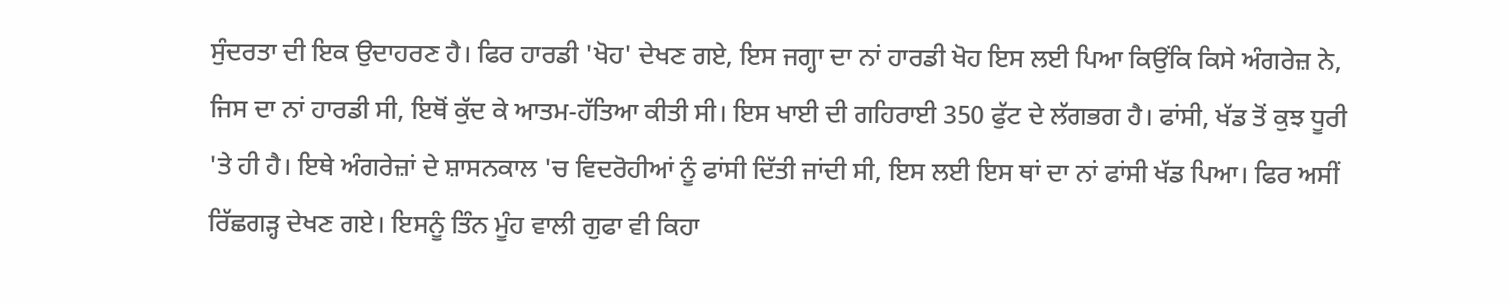ਸੁੰਦਰਤਾ ਦੀ ਇਕ ਉਦਾਹਰਣ ਹੈ। ਫਿਰ ਹਾਰਡੀ 'ਖੋਹ' ਦੇਖਣ ਗਏ, ਇਸ ਜਗ੍ਹਾ ਦਾ ਨਾਂ ਹਾਰਡੀ ਖੋਹ ਇਸ ਲਈ ਪਿਆ ਕਿਉਂਕਿ ਕਿਸੇ ਅੰਗਰੇਜ਼ ਨੇ, ਜਿਸ ਦਾ ਨਾਂ ਹਾਰਡੀ ਸੀ, ਇਥੋਂ ਕੁੱਦ ਕੇ ਆਤਮ-ਹੱਤਿਆ ਕੀਤੀ ਸੀ। ਇਸ ਖਾਈ ਦੀ ਗਹਿਰਾਈ 350 ਫੁੱਟ ਦੇ ਲੱਗਭਗ ਹੈ। ਫਾਂਸੀ, ਖੱਡ ਤੋਂ ਕੁਝ ਧੂਰੀ 'ਤੇ ਹੀ ਹੈ। ਇਥੇ ਅੰਗਰੇਜ਼ਾਂ ਦੇ ਸ਼ਾਸਨਕਾਲ 'ਚ ਵਿਦਰੋਹੀਆਂ ਨੂੰ ਫਾਂਸੀ ਦਿੱਤੀ ਜਾਂਦੀ ਸੀ, ਇਸ ਲਈ ਇਸ ਥਾਂ ਦਾ ਨਾਂ ਫਾਂਸੀ ਖੱਡ ਪਿਆ। ਫਿਰ ਅਸੀਂ ਰਿੱਛਗੜ੍ਹ ਦੇਖਣ ਗਏ। ਇਸਨੂੰ ਤਿੰਨ ਮੂੰਹ ਵਾਲੀ ਗੁਫਾ ਵੀ ਕਿਹਾ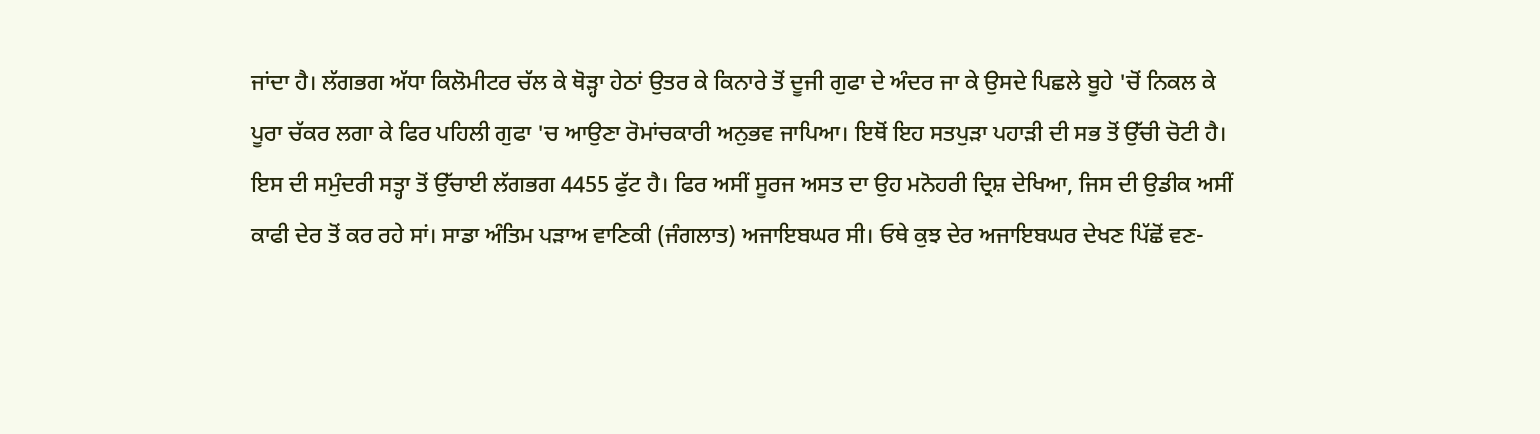ਜਾਂਦਾ ਹੈ। ਲੱਗਭਗ ਅੱਧਾ ਕਿਲੋਮੀਟਰ ਚੱਲ ਕੇ ਥੋੜ੍ਹਾ ਹੇਠਾਂ ਉਤਰ ਕੇ ਕਿਨਾਰੇ ਤੋਂ ਦੂਜੀ ਗੁਫਾ ਦੇ ਅੰਦਰ ਜਾ ਕੇ ਉਸਦੇ ਪਿਛਲੇ ਬੂਹੇ 'ਚੋਂ ਨਿਕਲ ਕੇ ਪੂਰਾ ਚੱਕਰ ਲਗਾ ਕੇ ਫਿਰ ਪਹਿਲੀ ਗੁਫਾ 'ਚ ਆਉਣਾ ਰੋਮਾਂਚਕਾਰੀ ਅਨੁਭਵ ਜਾਪਿਆ। ਇਥੋਂ ਇਹ ਸਤਪੁੜਾ ਪਹਾੜੀ ਦੀ ਸਭ ਤੋਂ ਉੱਚੀ ਚੋਟੀ ਹੈ। ਇਸ ਦੀ ਸਮੁੰਦਰੀ ਸਤ੍ਹਾ ਤੋਂ ਉੱਚਾਈ ਲੱਗਭਗ 4455 ਫੁੱਟ ਹੈ। ਫਿਰ ਅਸੀਂ ਸੂਰਜ ਅਸਤ ਦਾ ਉਹ ਮਨੋਹਰੀ ਦ੍ਰਿਸ਼ ਦੇਖਿਆ, ਜਿਸ ਦੀ ਉਡੀਕ ਅਸੀਂ ਕਾਫੀ ਦੇਰ ਤੋਂ ਕਰ ਰਹੇ ਸਾਂ। ਸਾਡਾ ਅੰਤਿਮ ਪੜਾਅ ਵਾਣਿਕੀ (ਜੰਗਲਾਤ) ਅਜਾਇਬਘਰ ਸੀ। ਓਥੇ ਕੁਝ ਦੇਰ ਅਜਾਇਬਘਰ ਦੇਖਣ ਪਿੱਛੋਂ ਵਣ-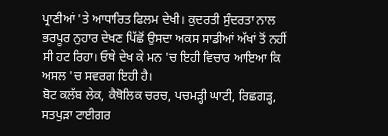ਪ੍ਰਾਣੀਆਂ 'ਤੇ ਆਧਾਰਿਤ ਫਿਲਮ ਦੇਖੀ। ਕੁਦਰਤੀ ਸੁੰਦਰਤਾ ਨਾਲ ਭਰਪੂਰ ਨੁਹਾਰ ਦੇਖਣ ਪਿੱਛੋਂ ਉਸਦਾ ਅਕਸ ਸਾਡੀਆਂ ਅੱਖਾਂ ਤੋਂ ਨਹੀਂ ਸੀ ਹਟ ਰਿਹਾ। ਓਥੇ ਦੇਖ ਕੇ ਮਨ 'ਚ ਇਹੀ ਵਿਚਾਰ ਆਇਆ ਕਿ ਅਸਲ 'ਚ ਸਵਰਗ ਇਹੀ ਹੈ।
ਬੋਟ ਕਲੱਬ ਲੇਕ, ਕੈਥੋਲਿਕ ਚਰਚ, ਪਚਮੜ੍ਹੀ ਘਾਟੀ, ਰਿਛਗੜ੍ਹ, ਸਤਪੁੜਾ ਟਾਈਗਰ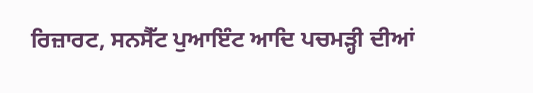ਰਿਜ਼ਾਰਟ, ਸਨਸੈੱਟ ਪੁਆਇੰਟ ਆਦਿ ਪਚਮੜ੍ਹੀ ਦੀਆਂ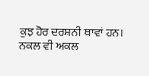ਕੁਝ ਹੋਰ ਦਰਸ਼ਨੀ ਥਾਵਾਂ ਹਨ।
ਨਕਲ ਵੀ ਅਕਲ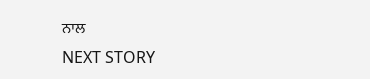ਨਾਲ
NEXT STORY